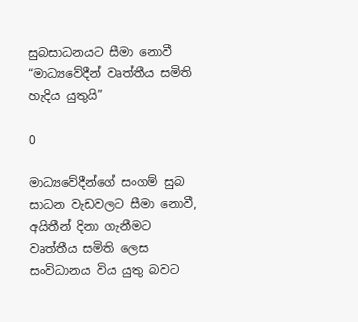සුබසාධනයට සීමා නොවී “මාධ්‍යවේදීන් වෘත්තීය සමිති හැදිය යුතුයි”

0

මාධ්‍යවේදීන්ගේ සංගම් සුබ සාධන වැඩවලට සීමා නොවී, අයිතීන් දිනා ගැනීමට වෘත්තීය සමිති ලෙස සංවිධානය විය යුතු බවට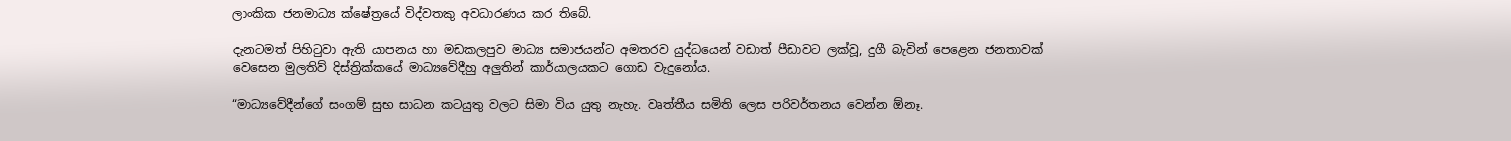ලාංකික ජනමාධ්‍ය ක්ෂේත්‍රයේ විද්වතකු අවධාරණය කර තිබේ.

දැනටමත් පිහිටුවා ඇති යාපනය හා මඩකලපුව මාධ්‍ය සමාජයන්ට අමතරව යුද්ධයෙන් වඩාත් පීඩාවට ලක්වූ, දුගී බැවින් පෙළෙන ජනතාවක් වෙසෙන මුලතිව් දිස්ත්‍රික්කයේ මාධ්‍යවේදීහු අලුතින් කාර්යාලයකට ගොඩ වැදුනෝය.

“මාධ්‍යවේදීන්ගේ සංගම් සුභ සාධන කටයුතු වලට සිමා විය යුතු නැහැ. වෘත්තීය සමිති ලෙස පරිවර්තනය වෙන්න ඕනෑ.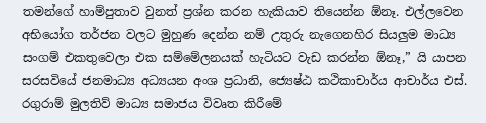තමන්ගේ හාම්පුතාව වුනත් ප්‍රශ්න කරන හැකියාව තියෙන්න ඕනෑ. එල්ලවෙන අභියෝග තර්ජන වලට මුහුණ දෙන්න නම් උතුරු නැගෙනහිර සියලුම මාධ්‍ය සංගම් එකතුවෙලා එක සම්මේලනයක් හැටියට වැඩ කරන්න ඕනෑ,” යි යාපන සරසවියේ ජනමාධ්‍ය අධ්‍යයන අංශ ප්‍රධානි, ජ්‍යෙෂ්ඨ කථිකාචාර්ය ආචාර්ය එස්. රගුරාම් මුලතිව් මාධ්‍ය සමාජය විවෘත කිරීමේ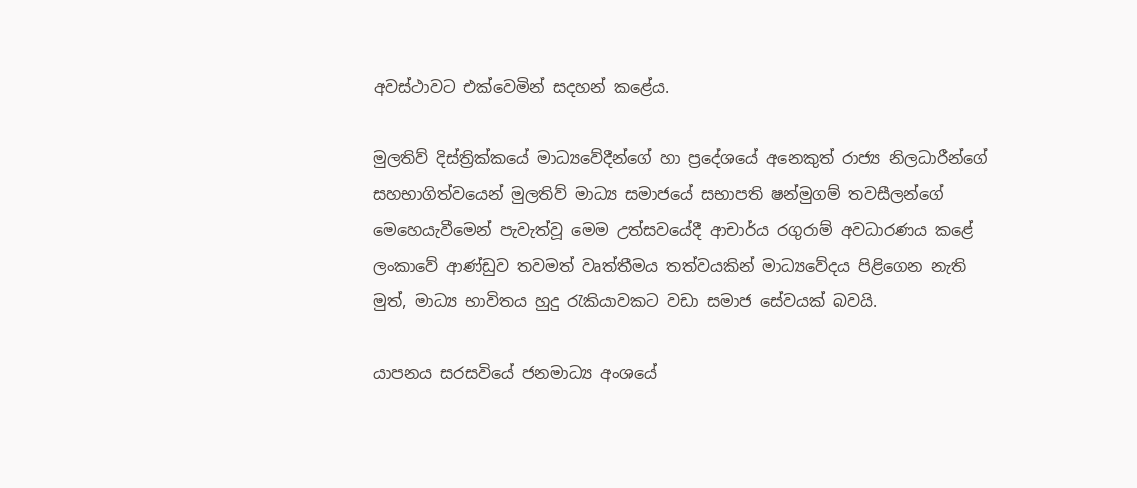අවස්ථාවට එක්වෙමින් සදහන් කළේය.

මුලතිව් දිස්ත්‍රික්කයේ මාධ්‍යවේදීන්ගේ හා ප්‍රදේශයේ අනෙකුත් රාජ්‍ය නිලධාරීන්ගේ සහභාගිත්වයෙන් මුලතිව් මාධ්‍ය සමාජයේ සභාපති ෂන්මුගම් තවසීලන්ගේ මෙහෙයැවීමෙන් පැවැත්වූ මෙම උත්සවයේදී ආචාර්ය රගුරාම් අවධාරණය කළේ ලංකාවේ ආණ්ඩුව තවමත් වෘත්තීමය තත්වයකින් මාධ්‍යවේදය පිළිගෙන නැති මුත්, මාධ්‍ය භාවිතය හුදු රැකියාවකට වඩා සමාජ සේවයක් බවයි.

යාපනය සරසවියේ ජනමාධ්‍ය අංශයේ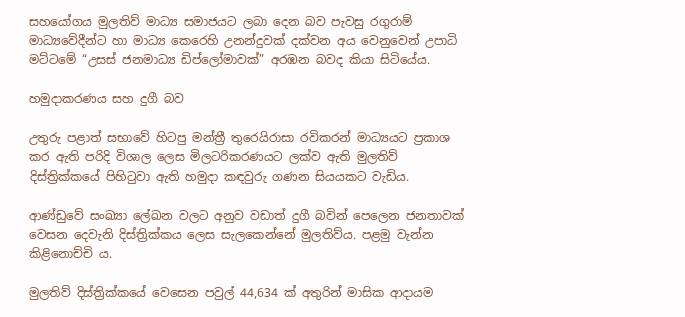සහයෝගය මුලතිව් මාධ්‍ය සමාජයට ලබා දෙන බව පැවසු රගුරාම් මාධ්‍යවේදීන්ට හා මාධ්‍ය කෙරෙහි උනන්දුවක් දක්වන අය වෙනුවෙන් උපාධි මට්ටමේ “උසස් ජනමාධ්‍ය ඩිප්ලෝමාවක්” අරඹන බවද කියා සිටියේය.

හමුදාකරණය සහ දුගී බව

උතුරු පළාත් සභාවේ හිටපු මන්ත්‍රී තුරෙයිරාසා රවිකරන් මාධ්‍යයට ප්‍රකාශ කර ඇති පරිදි විශාල ලෙස මිලටරිකරණයට ලක්ව ඇති මුලතිව් දිස්ත්‍රික්කයේ පිහිටුවා ඇති හමුදා කඳවුරු ගණන සියයකට වැඩිය.

ආණ්ඩුවේ සංඛ්‍යා ලේඛන වලට අනුව වඩාත් දුගී බවින් පෙලෙන ජනතාවක් වෙසන දෙවැනි දිස්ත්‍රික්කය ලෙස සැලකෙන්නේ මුලතිව්ය. පළමු වැන්න කිළිනොච්චි ය.

මුලතිව් දිස්ත්‍රික්කයේ වෙසෙන පවුල් 44,634 ක් අතුරින් මාසික ආදායම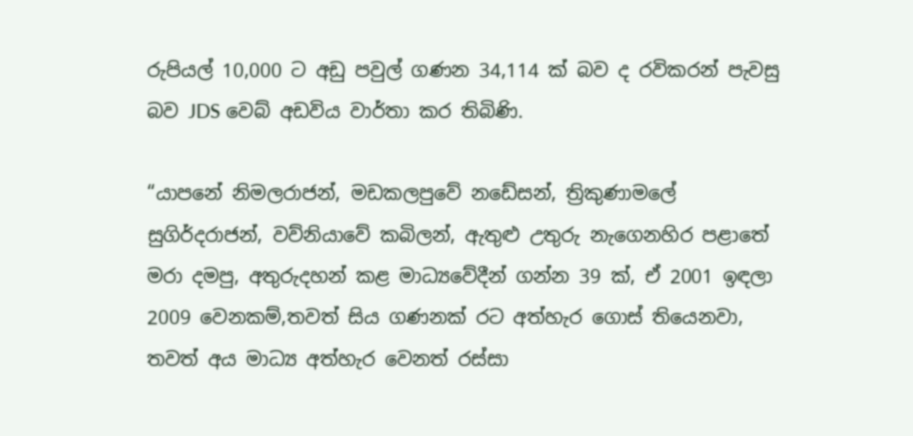රුපියල් 10,000 ට අඩු පවුල් ගණන 34,114 ක් බව ද රවිකරන් පැවසු බව JDS වෙබ් අඩවිය වාර්තා කර තිබිණි.

“යාපනේ නිමලරාජන්, මඩකලපුවේ නඩේසන්, ත්‍රිකුණාමලේ සුගිර්දරාජන්, වව්නියාවේ කබිලන්, ඇතුළු උතුරු නැගෙනහිර පළාතේ මරා දමපු, අතුරුදහන් කළ මාධ්‍යවේදීන් ගන්න 39 ක්, ඒ 2001 ඉඳලා 2009 වෙනකම්,තවත් සිය ගණනක් රට අත්හැර ගොස් තියෙනවා, තවත් අය මාධ්‍ය අත්හැර වෙනත් රස්සා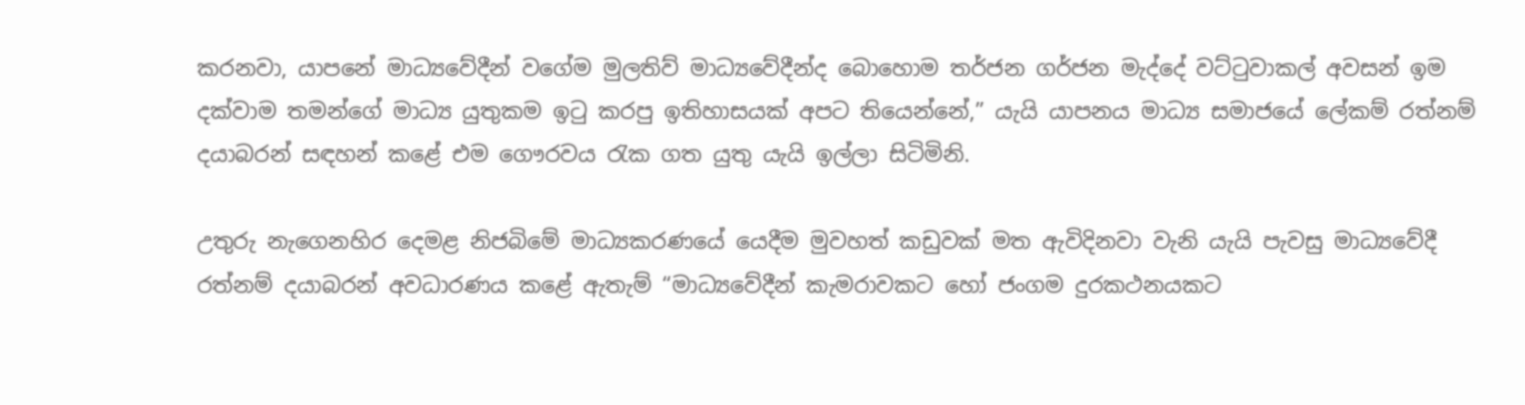කරනවා, යාපනේ මාධ්‍යවේදීන් වගේම මුලතිව් මාධ්‍යවේදීන්ද බොහොම තර්ජන ගර්ජන මැද්දේ වට්ටුවාකල් අවසන් ඉම දක්වාම තමන්ගේ මාධ්‍ය යුතුකම ඉටු කරපු ඉතිහාසයක් අපට තියෙන්නේ,” යැයි යාපනය මාධ්‍ය සමාජයේ ලේකම් රත්නම් දයාබරන් සඳහන් කළේ එම ගෞරවය රැක ගත යුතු යැයි ඉල්ලා සිටිමිනි.

උතුරු නැගෙනහිර දෙමළ නිජබිමේ මාධ්‍යකරණයේ යෙදීම මුවහත් කඩුවක් මත ඇවිදිනවා වැනි යැයි පැවසු මාධ්‍යවේදී රත්නම් දයාබරන් අවධාරණය කළේ ඇතැම් “මාධ්‍යවේදීන් කැමරාවකට හෝ ජංගම දුරකථනයකට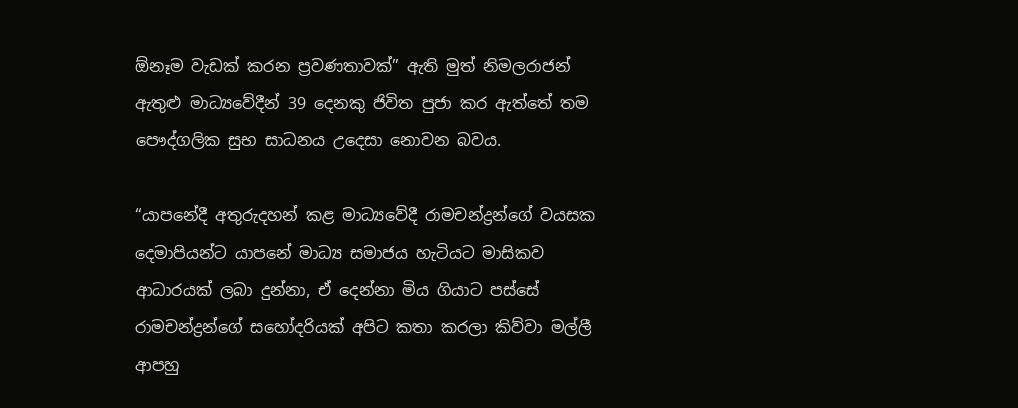ඕනෑම වැඩක් කරන ප්‍රවණතාවක්” ඇති මුත් නිමලරාජන් ඇතුළු මාධ්‍යවේදීන් 39 දෙනකු ජිවිත පුජා කර ඇත්තේ තම පෞද්ගලික සුභ සාධනය උදෙසා නොවන බවය.

“යාපනේදී අතුරුදහන් කළ මාධ්‍යවේදී රාමචන්ද්‍රන්ගේ වයසක දෙමාපියන්ට යාපනේ මාධ්‍ය සමාජය හැටියට මාසිකව ආධාරයක් ලබා දුන්නා, ඒ දෙන්නා මිය ගියාට පස්සේ රාමචන්ද්‍රන්ගේ සහෝදරියක් අපිට කතා කරලා කිව්වා මල්ලී ආපහු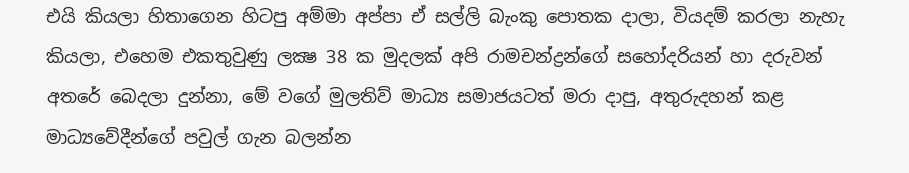එයි කියලා හිතාගෙන හිටපු අම්මා අප්පා ඒ සල්ලි බැංකු පොතක දාලා, වියදම් කරලා නැහැ කියලා, එහෙම එකතුවුණු ලක්‍ෂ 38 ක මුදලක් අපි රාමචන්ද්‍රන්ගේ සහෝදරියන් හා දරුවන් අතරේ බෙදලා දුන්නා, මේ වගේ මුලතිව් මාධ්‍ය සමාජයටත් මරා දාපු, අතුරුදහන් කළ මාධ්‍යවේදීන්ගේ පවුල් ගැන බලන්න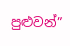පුළුවන්”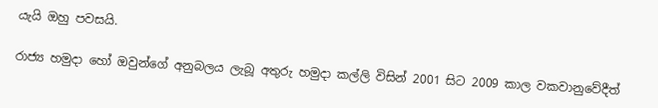යැයි ඔහු පවසයි.

රාජ්‍ය හමුදා හෝ ඔවුන්ගේ අනුබලය ලැබූ අතුරු හමුදා කල්ලි විසින් 2001 සිට 2009 කාල වකවානුවේදීත්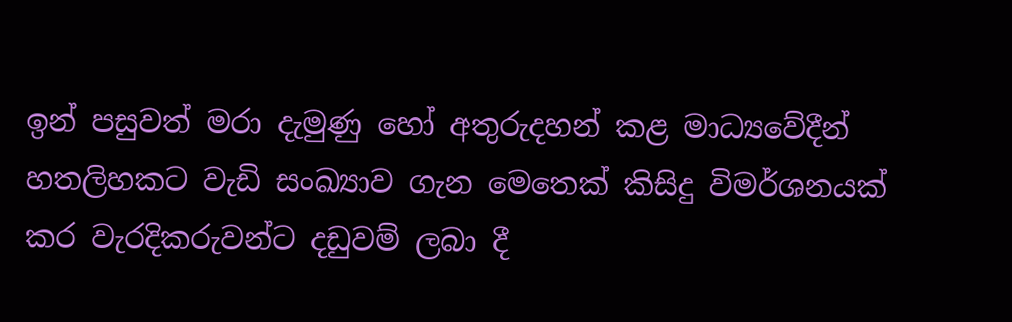ඉන් පසුවත් මරා දැමුණු හෝ අතුරුදහන් කළ මාධ්‍යවේදීන් හතලිහකට වැඩි සංඛ්‍යාව ගැන මෙතෙක් කිසිදු විමර්ශනයක් කර වැරදිකරුවන්ට දඩුවම් ලබා දී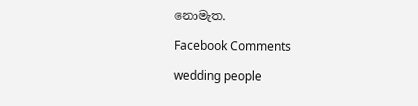නොමැත.

Facebook Comments

wedding people